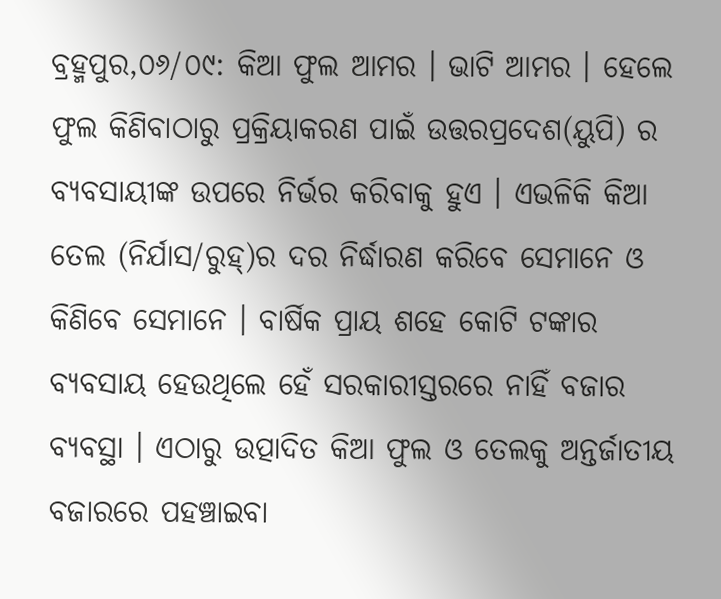ବ୍ରହ୍ମପୁର,୦୬/୦୯: କିଆ ଫୁଲ ଆମର । ଭାଟି ଆମର । ହେଲେ ଫୁଲ କିଣିବାଠାରୁ ପ୍ରକ୍ରିୟାକରଣ ପାଇଁ ଉତ୍ତରପ୍ରଦେଶ(ୟୁପି) ର ବ୍ୟବସାୟୀଙ୍କ ଉପରେ ନିର୍ଭର କରିବାକୁ ହୁଏ । ଏଭଳିକି କିଆ ତେଲ (ନିର୍ଯାସ/ରୁହ୍)ର ଦର ନିର୍ଦ୍ଧାରଣ କରିବେ ସେମାନେ ଓ କିଣିବେ ସେମାନେ । ବାର୍ଷିକ ପ୍ରାୟ ଶହେ କୋଟି ଟଙ୍କାର ବ୍ୟବସାୟ ହେଉଥିଲେ ହେଁ ସରକାରୀସ୍ତରରେ ନାହିଁ ବଜାର ବ୍ୟବସ୍ଥା । ଏଠାରୁ ଉତ୍ପାଦିତ କିଆ ଫୁଲ ଓ ତେଲକୁ ଅନ୍ତର୍ଜାତୀୟ ବଜାରରେ ପହଞ୍ଚାଇବା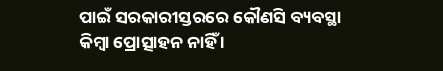ପାଇଁ ସରକାରୀସ୍ତରରେ କୌଣସି ବ୍ୟବସ୍ଥା କିମ୍ବା ପ୍ରୋତ୍ସାହନ ନାହିଁ ।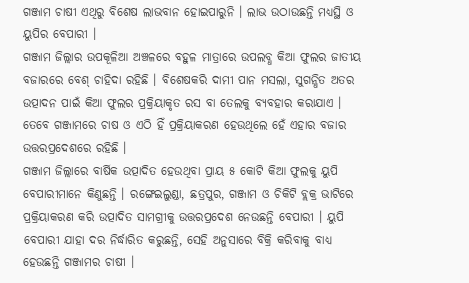ଗଞ୍ଜାମ ଚାଷୀ ଏଥିରୁ ବିଶେଷ ଲାଭବାନ ହୋଇପାରୁନି । ଲାଭ ଉଠାଉଛନ୍ତି ମଧ୍ୟସ୍ଥି ଓ ୟୁପିର ବେପାରୀ ।
ଗଞ୍ଜାମ ଜିଲ୍ଲାର ଉପକୂଳିଆ ଅଞ୍ଚଳରେ ବହୁଳ ମାତ୍ରାରେ ଉପଲବ୍ଧ କିଆ ଫୁଲର ଜାତୀୟ ବଜାରରେ ବେଶ୍ ଚାହିଦା ରହିଛି । ବିଶେଷକରି ଦାମୀ ପାନ ମସଲା, ସୁଗନ୍ଧିତ ଅତର ଉତ୍ପାଦନ ପାଇଁ କିଆ ଫୁଲର ପ୍ରକ୍ରିୟାକୃତ ରସ ବା ତେଲକୁ ବ୍ୟବହାର କରାଯାଏ । ତେବେ ଗଞ୍ଜାମରେ ଚାଷ ଓ ଏଠି ହିଁ ପ୍ରକ୍ରିୟାକରଣ ହେଉଥିଲେ ହେଁ ଏହାର ବଜାର ଉତ୍ତରପ୍ରଦେଶରେ ରହିଛି ।
ଗଞ୍ଜାମ ଜିଲ୍ଲାରେ ବାର୍ଷିକ ଉତ୍ପାଦିତ ହେଉଥିବା ପ୍ରାୟ ୫ କୋଟି କିଆ ଫୁଲକୁ ୟୁପି ବେପାରୀମାନେ କିଣୁଛନ୍ତି । ରଙ୍ଗେଇଲୁଣ୍ଡା, ଛତ୍ରପୁର, ଗଞ୍ଜାମ ଓ ଚିକିଟି ବ୍ଲକ୍ର ଭାଟିରେ ପ୍ରକ୍ରିୟାକରଣ କରି ଉତ୍ପାଦିତ ସାମଗ୍ରୀକୁ ଉତ୍ତରପ୍ରଦେଶ ନେଉଛନ୍ତି ବେପାରୀ । ୟୁପି ବେପାରୀ ଯାହା ଦର ନିର୍ଦ୍ଧାରିତ କରୁଛନ୍ତି, ସେହି ଅନୁସାରେ ବିକ୍ରି କରିବାକୁ ବାଧ୍ୟ ହେଉଛନ୍ତି ଗଞ୍ଜାମର ଚାଷୀ ।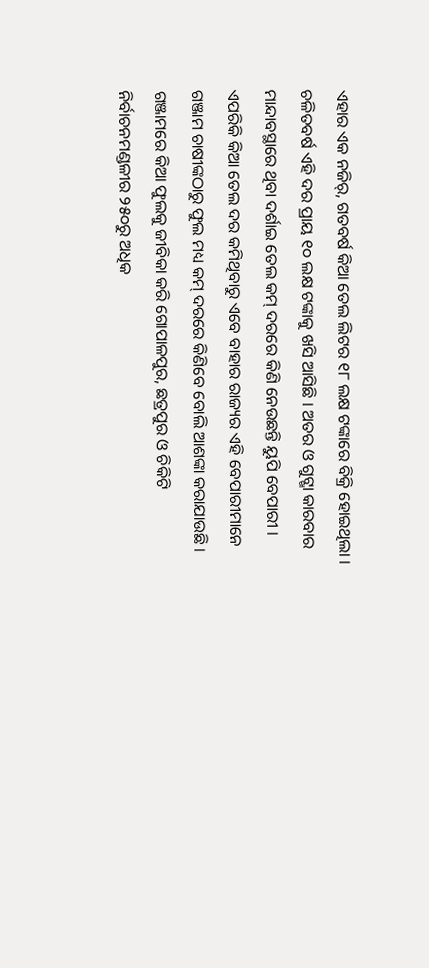ଏହାର ଏକ ନଜିର୍, ଗତବର୍ଷ କିଆ ତେଲ ଲିଟର ୧୮ ଲକ୍ଷ ଟଙ୍କାରେ ବିକ୍ରି ହୋଇଥିଲା । ଚଳିତବର୍ଷ ଏହି ଦର ପ୍ରାୟ ୧୦ ଲକ୍ଷ ଟଙ୍କାକୁ ଖସି ଆସିଛି । ଅତର ଓ ଗୁଟ୍ଖା କାରବାର ମାନ୍ଦାବସ୍ଥାରେ ଥିବା ଦର୍ଶାଇ ତେଲ କମ୍ ଦରରେ କିଣି ନେଉଛନ୍ତି ୟୁପି ବେପାରୀ । ଏପରିକି କିଆ ତେଲ ଦର କମିଥିବାରୁ ଏବେ ବାହାର ରାଜ୍ୟର ଏହି ବେପାରୀମାନେ ଗଞ୍ଜାମ ଚାଷୀଙ୍କଠାରୁ ଫୁଲ ମଧ୍ୟ କମ୍ ଦରରେ କିଣିବେ ବୋଲି ଆଶଙ୍କା କରାଯାଉଛି ।
ଗଞ୍ଜାମରେ କିଆ ଫୁଲକୁ ଜୀବିକା କରି ଗୋପାଳପୁର, ଛତ୍ରପୁର ଓ ଚିକିଟି ନିର୍ବାଚନମଣ୍ଡଳୀର ୨୫୦ରୁ ଅଧିକ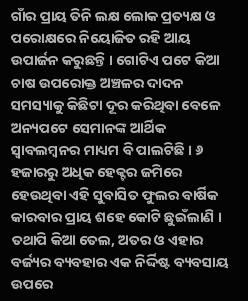ଗାଁର ପ୍ରାୟ ତିନି ଲକ୍ଷ ଲୋକ ପ୍ରତ୍ୟକ୍ଷ ଓ ପରୋକ୍ଷରେ ନିୟୋଜିତ ରହି ଆୟ ଉପାର୍ଜନ କରୁଛନ୍ତି । ଗୋଟିଏ ପଟେ କିଆ ଚାଷ ଉପରୋକ୍ତ ଅଞ୍ଚଳର ଦାଦନ ସମସ୍ୟାକୁ କିଛିଟା ଦୂର କରିଥିବା ବେଳେ ଅନ୍ୟପଟେ ସେମାନଙ୍କ ଆର୍ଥିକ ସ୍ୱାବଲମ୍ବନର ମାଧ୍ୟମ ବି ପାଲଟିଛି । ୬ ହଜାରରୁ ଅଧିକ ହେକ୍ଟର ଜମିରେ ହେଉଥିବା ଏହି ସୁବାସିତ ଫୁଲର ବାର୍ଷିକ କାରବାର ପ୍ରାୟ ଶହେ କୋଟି ଛୁଇଁଲାଣି । ତଥାପି କିଆ ତେଲ, ଅତର ଓ ଏହାର ବର୍ଜ୍ୟର ବ୍ୟବହାର ଏକ ନିର୍ଦ୍ଦିଷ୍ଟ ବ୍ୟବସାୟ ଉପରେ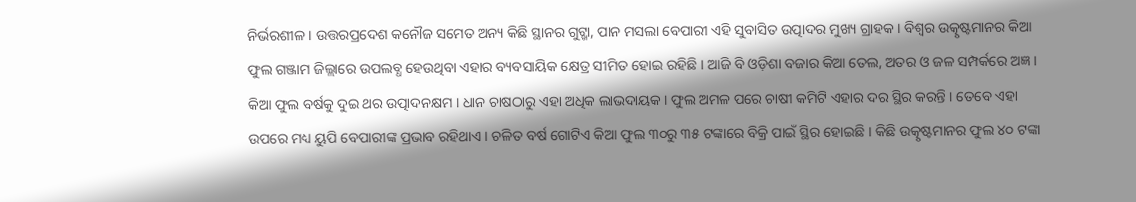ନିର୍ଭରଶୀଳ । ଉତ୍ତରପ୍ରଦେଶ କନୌଜ ସମେତ ଅନ୍ୟ କିଛି ସ୍ଥାନର ଗୁଟ୍ଖା, ପାନ ମସଲା ବେପାରୀ ଏହି ସୁବାସିତ ଉତ୍ପାଦର ମୁଖ୍ୟ ଗ୍ରାହକ । ବିଶ୍ୱର ଉତ୍କୃଷ୍ଟମାନର କିଆ ଫୁଲ ଗଞ୍ଜାମ ଜିଲ୍ଲାରେ ଉପଲବ୍ଧ ହେଉଥିବା ଏହାର ବ୍ୟବସାୟିକ କ୍ଷେତ୍ର ସୀମିତ ହୋଇ ରହିଛି । ଆଜି ବି ଓଡ଼ିଶା ବଜାର କିଆ ତେଲ, ଅତର ଓ ଜଳ ସମ୍ପର୍କରେ ଅଜ୍ଞ । କିଆ ଫୁଲ ବର୍ଷକୁ ଦୁଇ ଥର ଉତ୍ପାଦନକ୍ଷମ । ଧାନ ଚାଷଠାରୁ ଏହା ଅଧିକ ଲାଭଦାୟକ । ଫୁଲ ଅମଳ ପରେ ଚାଷୀ କମିଟି ଏହାର ଦର ସ୍ଥିର କରନ୍ତି । ତେବେ ଏହା ଉପରେ ମଧ୍ୟ ୟୁପି ବେପାରୀଙ୍କ ପ୍ରଭାବ ରହିଥାଏ । ଚଳିତ ବର୍ଷ ଗୋଟିଏ କିଆ ଫୁଲ ୩୦ରୁ ୩୫ ଟଙ୍କାରେ ବିକ୍ରି ପାଇଁ ସ୍ଥିର ହୋଇଛି । କିଛି ଉତ୍କୃଷ୍ଟମାନର ଫୁଲ ୪୦ ଟଙ୍କା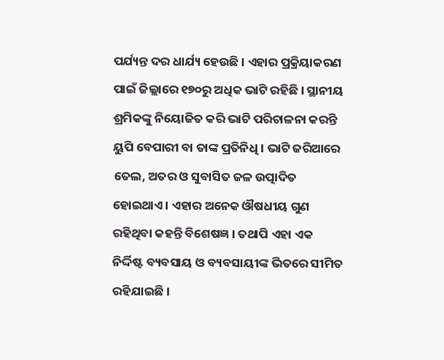ପର୍ଯ୍ୟନ୍ତ ଦର ଧାର୍ଯ୍ୟ ହେଉଛି । ଏହାର ପ୍ରକ୍ରିୟାକରଣ ପାଇଁ ଜିଲ୍ଲାରେ ୧୭୦ରୁ ଅଧିକ ଭାଟି ରହିଛି । ସ୍ଥାନୀୟ ଶ୍ରମିକଙ୍କୁ ନିୟୋଜିତ କରି ଭାଟି ପରିଚାଳନା କରନ୍ତି ୟୁପି ବେପାରୀ ବା ତାଙ୍କ ପ୍ରତିନିଧି । ଭାଟି ଜରିଆରେ ତେଲ, ଅତର ଓ ସୁବାସିତ ଜଳ ଉତ୍ପାଦିତ ହୋଇଥାଏ । ଏହାର ଅନେକ ଔଷଧୀୟ ଗୁଣ ରହିଥିବା କହନ୍ତି ବିଶେଷଜ୍ଞ । ତଥାପି ଏହା ଏକ ନିର୍ଦ୍ଦିଷ୍ଟ ବ୍ୟବସାୟ ଓ ବ୍ୟବସାୟୀଙ୍କ ଭିତରେ ସୀମିତ ରହିଯାଇଛି ।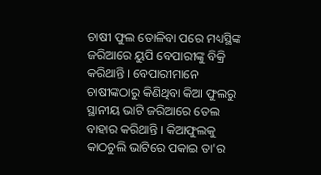ଚାଷୀ ଫୁଲ ତୋଳିବା ପରେ ମଧ୍ୟସ୍ଥିଙ୍କ ଜରିଆରେ ୟୁପି ବେପାରୀଙ୍କୁ ବିକ୍ରି କରିଥାନ୍ତି । ବେପାରୀମାନେ ଚାଷୀଙ୍କଠାରୁ କିଣିଥିବା କିଆ ଫୁଲରୁ ସ୍ଥାନୀୟ ଭାଟି ଜରିଆରେ ତେଲ ବାହାର କରିଥାନ୍ତି । କିଆଫୁଲକୁ କାଠଚୁଲି ଭାଟିରେ ପକାଇ ତା'ର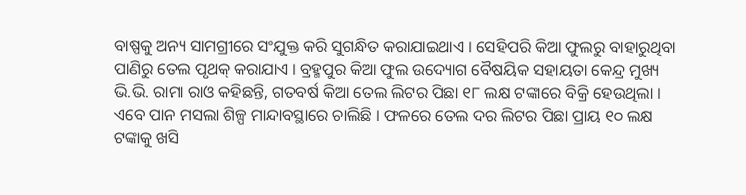ବାଷ୍ପକୁ ଅନ୍ୟ ସାମଗ୍ରୀରେ ସଂଯୁକ୍ତ କରି ସୁଗନ୍ଧିତ କରାଯାଇଥାଏ । ସେହିପରି କିଆ ଫୁଲରୁ ବାହାରୁଥିବା ପାଣିରୁ ତେଲ ପୃଥକ୍ କରାଯାଏ । ବ୍ରହ୍ମପୁର କିଆ ଫୁଲ ଉଦ୍ୟୋଗ ବୈଷୟିକ ସହାୟତା କେନ୍ଦ୍ର ମୁଖ୍ୟ ଭି.ଭି. ରାମା ରାଓ କହିଛନ୍ତି, ଗତବର୍ଷ କିଆ ତେଲ ଲିଟର ପିଛା ୧୮ ଲକ୍ଷ ଟଙ୍କାରେ ବିକ୍ରି ହେଉଥିଲା । ଏବେ ପାନ ମସଲା ଶିଳ୍ପ ମାନ୍ଦାବସ୍ଥାରେ ଚାଲିଛି । ଫଳରେ ତେଲ ଦର ଲିଟର ପିଛା ପ୍ରାୟ ୧୦ ଲକ୍ଷ ଟଙ୍କାକୁ ଖସି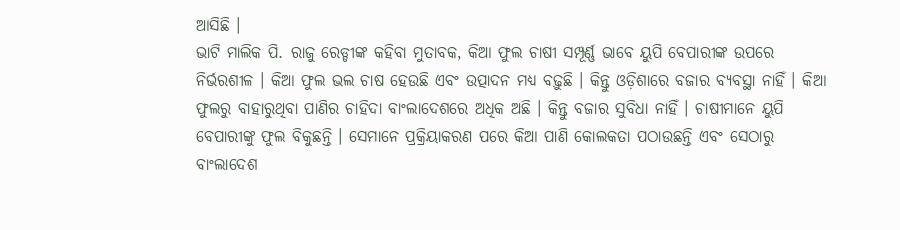ଆସିଛି ।
ଭାଟି ମାଲିକ ପି. ରାଜୁ ରେଡ୍ଡୀଙ୍କ କହିବା ମୁତାବକ, କିଆ ଫୁଲ ଚାଷୀ ସମ୍ପୂର୍ଣ୍ଣ ଭାବେ ୟୁପି ବେପାରୀଙ୍କ ଉପରେ ନିର୍ଭରଶୀଳ । କିଆ ଫୁଲ ଭଲ ଚାଷ ହେଉଛି ଏବଂ ଉତ୍ପାଦନ ମଧ୍ୟ ବଢ଼ୁଛି । କିନ୍ତୁ ଓଡ଼ିଶାରେ ବଜାର ବ୍ୟବସ୍ଥା ନାହିଁ । କିଆ ଫୁଲରୁ ବାହାରୁଥିବା ପାଣିର ଚାହିଦା ବାଂଲାଦେଶରେ ଅଧିକ ଅଛି । କିନ୍ତୁ ବଜାର ସୁବିଧା ନାହିଁ । ଚାଷୀମାନେ ୟୁପି ବେପାରୀଙ୍କୁ ଫୁଲ ବିକୁଛନ୍ତି । ସେମାନେ ପ୍ରକ୍ରିୟାକରଣ ପରେ କିଆ ପାଣି କୋଲକତା ପଠାଉଛନ୍ତି ଏବଂ ସେଠାରୁ ବାଂଲାଦେଶ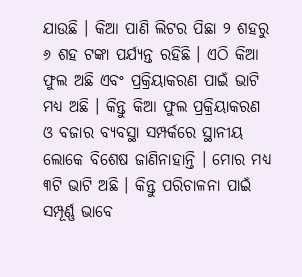ଯାଉଛି । କିଆ ପାଣି ଲିଟର ପିଛା ୨ ଶହରୁ ୬ ଶହ ଟଙ୍କା ପର୍ଯ୍ୟନ୍ତ ରହିଛି । ଏଠି କିଆ ଫୁଲ ଅଛି ଏବଂ ପ୍ରକ୍ରିୟାକରଣ ପାଇଁ ଭାଟି ମଧ୍ୟ ଅଛି । କିନ୍ତୁ କିଆ ଫୁଲ ପ୍ରକ୍ରିୟାକରଣ ଓ ବଜାର ବ୍ୟବସ୍ଥା ସମ୍ପର୍କରେ ସ୍ଥାନୀୟ ଲୋକେ ବିଶେଷ ଜାଣିନାହାନ୍ତି । ମୋର ମଧ୍ୟ ୩ଟି ଭାଟି ଅଛି । କିନ୍ତୁ ପରିଚାଳନା ପାଇଁ ସମ୍ପୂର୍ଣ୍ଣ ଭାବେ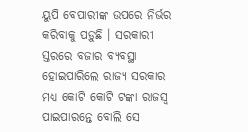ୟୁପି ବେପାରୀଙ୍କ ଉପରେ ନିର୍ଭର କରିବାକୁ ପଡ଼ୁଛି । ସରକାରୀ ସ୍ତରରେ ବଜାର ବ୍ୟବସ୍ଥା ହୋଇପାରିଲେ ରାଜ୍ୟ ସରକାର ମଧ୍ୟ କୋଟି କୋଟି ଟଙ୍କା ରାଜସ୍ୱ ପାଇପାରନ୍ତେ ବୋଲି ସେ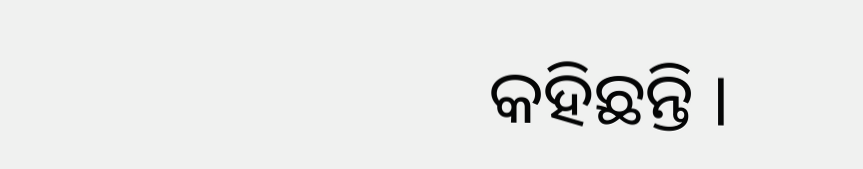କହିଛନ୍ତି ।